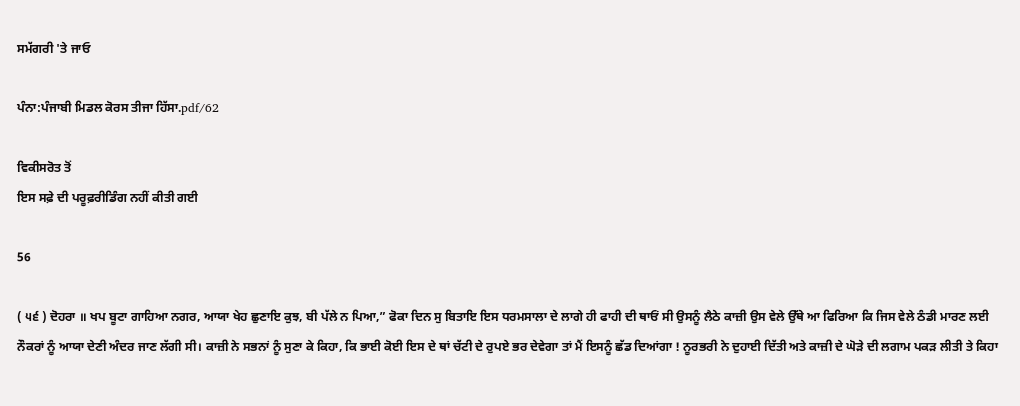ਸਮੱਗਰੀ 'ਤੇ ਜਾਓ

ਪੰਨਾ:ਪੰਜਾਬੀ ਮਿਡਲ ਕੋਰਸ ਤੀਜਾ ਹਿੱਸਾ.pdf/62

ਵਿਕੀਸਰੋਤ ਤੋਂ
ਇਸ ਸਫ਼ੇ ਦੀ ਪਰੂਫ਼ਰੀਡਿੰਗ ਨਹੀਂ ਕੀਤੀ ਗਈ

56

( ੫੬ ) ਦੋਹਰਾ ॥ ਖਪ ਬੂਟਾ ਗਾਹਿਆ ਨਗਰ, ਆਯਾ ਖੇਹ ਛੁਣਾਇ ਕੁਝ, ਬੀ ਪੱਲੇ ਨ ਪਿਆ,” ਫੋਕਾ ਦਿਨ ਸੁ ਬਿਤਾਇ ਇਸ ਧਰਮਸਾਲਾ ਦੇ ਲਾਗੇ ਹੀ ਫਾਹੀ ਦੀ ਥਾਓਂ ਸੀ ਉਸਨੂੰ ਲੈਠੇ ਕਾਜ਼ੀ ਉਸ ਵੇਲੇ ਉੱਥੇ ਆ ਫਿਰਿਆ ਕਿ ਜਿਸ ਵੇਲੇ ਠੰਡੀ ਮਾਰਣ ਲਈ ਨੌਕਰਾਂ ਨੂੰ ਆਯਾ ਦੇਣੀ ਅੰਦਰ ਜਾਣ ਲੱਗੀ ਸੀ। ਕਾਜ਼ੀ ਨੇ ਸਭਨਾਂ ਨੂੰ ਸੁਣਾ ਕੇ ਕਿਹਾ, ਕਿ ਭਾਈ ਕੋਈ ਇਸ ਦੇ ਥਾਂ ਚੱਟੀ ਦੇ ਰੁਪਏ ਭਰ ਦੇਵੇਗਾ ਤਾਂ ਮੈਂ ਇਸਨੂੰ ਛੱਡ ਦਿਆਂਗਾ ! ਨੂਰਭਰੀ ਨੇ ਦੁਹਾਈ ਦਿੱਤੀ ਅਤੇ ਕਾਜ਼ੀ ਦੇ ਘੋੜੇ ਦੀ ਲਗਾਮ ਪਕੜ ਲੀਤੀ ਤੇ ਕਿਹਾ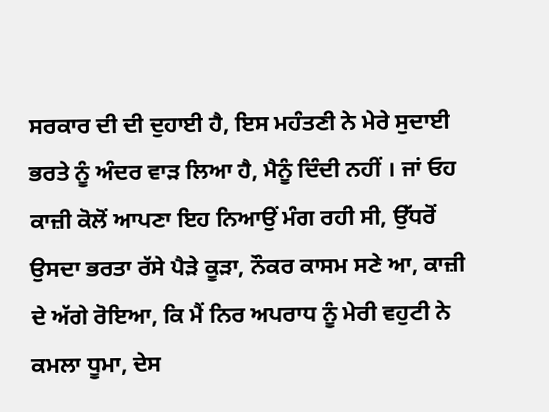ਸਰਕਾਰ ਦੀ ਦੀ ਦੁਹਾਈ ਹੈ, ਇਸ ਮਹੰਤਣੀ ਨੇ ਮੇਰੇ ਸੁਦਾਈ ਭਰਤੇ ਨੂੰ ਅੰਦਰ ਵਾੜ ਲਿਆ ਹੈ, ਮੈਨੂੰ ਦਿੰਦੀ ਨਹੀਂ । ਜਾਂ ਓਹ ਕਾਜ਼ੀ ਕੋਲੋਂ ਆਪਣਾ ਇਹ ਨਿਆਉਂ ਮੰਗ ਰਹੀ ਸੀ, ਉੱਧਰੋਂ ਉਸਦਾ ਭਰਤਾ ਰੱਸੇ ਪੈੜੇ ਕੂੜਾ, ਨੌਕਰ ਕਾਸਮ ਸਣੇ ਆ, ਕਾਜ਼ੀ ਦੇ ਅੱਗੇ ਰੋਇਆ, ਕਿ ਮੈਂ ਨਿਰ ਅਪਰਾਧ ਨੂੰ ਮੇਰੀ ਵਹੁਟੀ ਨੇ ਕਮਲਾ ਧੂਮਾ, ਦੇਸ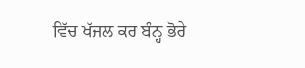ਵਿੱਚ ਖੱਜਲ ਕਰ ਬੰਨ੍ਹ ਭੋਰੇ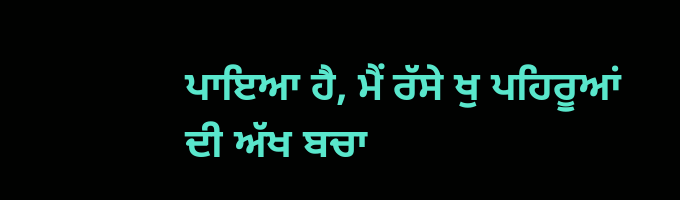ਪਾਇਆ ਹੈ, ਮੈਂ ਰੱਸੇ ਖੁ ਪਹਿਰੂਆਂ ਦੀ ਅੱਖ ਬਚਾ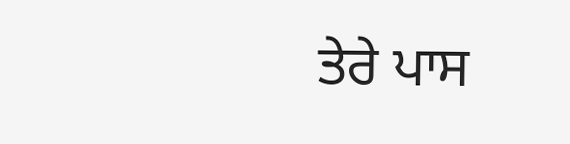ਤੇਰੇ ਪਾਸ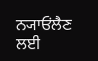ਨ੍ਯਾਓਂਲੈਣ ਲਈ